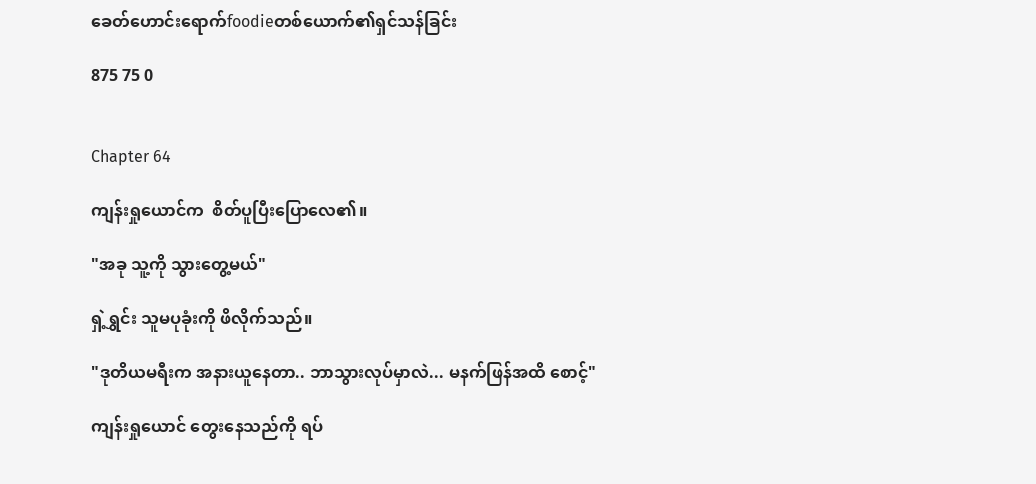ခေတ်ဟောင်းရောက်foodieတစ်ယောက်၏ရှင်သန်ခြင်း

875 75 0


Chapter 64

ကျန်းရှုယောင်က  စိတ်ပူပြီးပြောလေ၏။

"အခု သူ့ကို သွားတွေ့မယ်"

ရှဲ့ရွှင်း သူမပုခုံးကို ဖိလိုက်သည်။

"ဒုတိယမရီးက အနားယူနေတာ.. ဘာသွားလုပ်မှာလဲ... မနက်ဖြန်အထိ စောင့်"

ကျန်းရှုယောင် တွေးနေသည်ကို ရပ်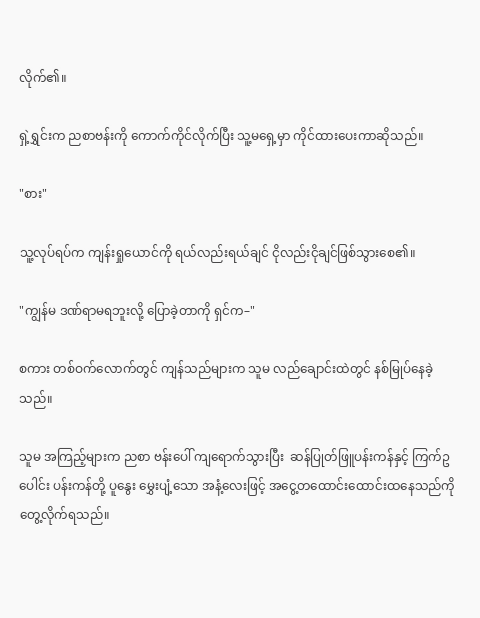လိုက်၏။

ရှဲ့ရွှင်းက ညစာဗန်းကို ကောက်ကိုင်လိုက်ပြီး သူ့မရှေ့မှာ ကိုင်ထားပေးကာဆိုသည်။

"စား"

သူ့လုပ်ရပ်က ကျန်းရှုယောင်ကို ရယ်လည်းရယ်ချင် ငိုလည်းငိုချင်ဖြစ်သွားစေ၏။

"ကျွန်မ ဒဏ်ရာမရဘူးလို့ ပြောခဲ့တာကို ရှင်က–"

စကား တစ်ဝက်လောက်တွင် ကျန်သည်များက သူမ လည်ချောင်းထဲတွင် နစ်မြုပ်နေခဲ့သည်။

သူမ အကြည့်များက ညစာ ဗန်းပေါ် ကျရောက်သွားပြီး  ဆန်ပြုတ်ဖြူပန်းကန်နှင့် ကြက်ဥပေါင်း ပန်းကန်တို့ ပူနွေး မွှေးပျံ့သော အနံ့လေးဖြင့် အငွေ့တထောင်းထောင်းထနေသည်ကို တွေ့လိုက်ရသည်။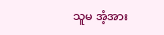သူမ အံ့အား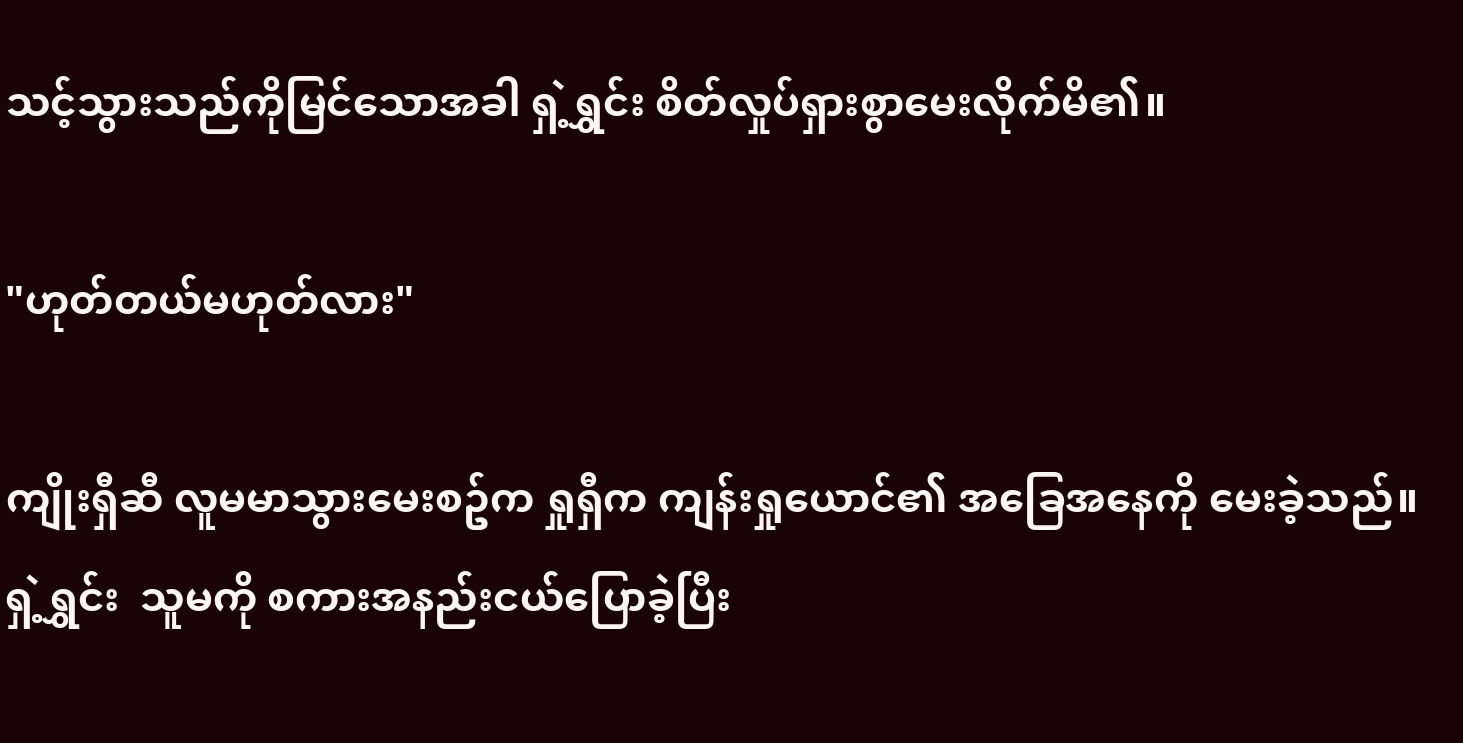သင့်သွားသည်ကိုမြင်သောအခါ ရှဲ့ရွှင်း စိတ်လှုပ်ရှားစွာမေးလိုက်မိ၏။

"ဟုတ်တယ်မဟုတ်လား"

ကျိုးရှီဆီ လူမမာသွားမေးစဥ်က ရှုရှီက ကျန်းရှုယောင်၏ အခြေအနေကို မေးခဲ့သည်။ ရှဲ့ရွှင်း  သူမကို စကားအနည်းငယ်ပြောခဲ့ပြီး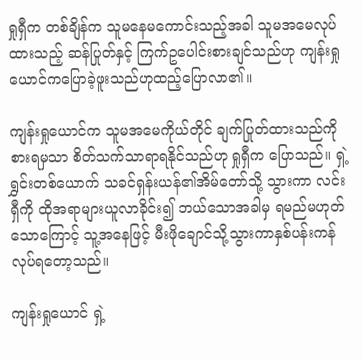ရှုရှီက တစ်ချိန်က သူမနေမကောင်းသည့်အခါ သူမအမေလုပ်ထားသည့် ဆန်ပြုတ်နှင့် ကြက်ဥပေါင်းစားချင်သည်ဟု ကျန်းရှုယောင်ကပြောခဲ့ဖူးသည်ဟုထည့်ပြောလာ၏။

ကျန်းရှုယောင်က သူမအမေကိုယ်တိုင် ချက်ပြုတ်ထားသည်ကိုစားရမှသာ စိတ်သက်သာရာရနိုင်သည်ဟု ရှုရှီက ပြောသည်။ ရှဲ့ရွှင်းတစ်ယောက် သခင်ရှန်းယန်၏အိမ်တော်သို့ သွားကာ လင်းရှီကို ထိုအရာများယူလာခိုင်း၍ ဘယ်သောအခါမှ ရမည်မဟုတ်သောကြောင့် သူ့အနေဖြင့် မီးဖိုချောင်သို့သွားကာနှစ်ပန်းကန်လုပ်ရတော့သည်။

ကျန်းရှုယောင် ရှဲ့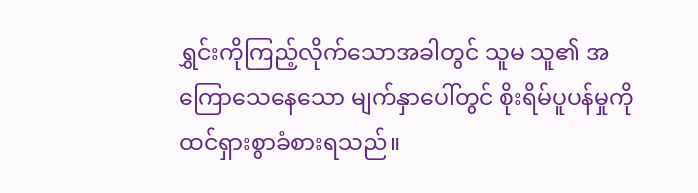ရွှင်းကိုကြည့်လိုက်သောအခါတွင် သူမ သူ၏ အကြောသေနေသော မျက်နှာပေါ်တွင် စိုးရိမ်ပူပန်မှုကို ထင်ရှားစွာခံစားရသည်။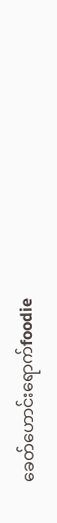ခေတ်ဟောင်းရောက်foodie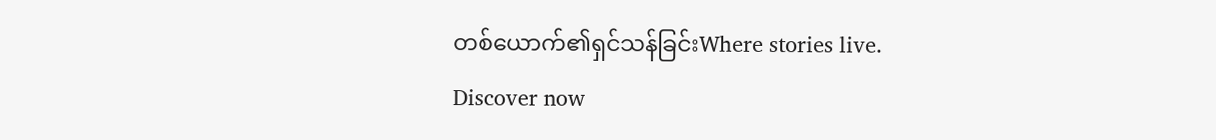တစ်ယောက်၏ရှင်သန်ခြင်းWhere stories live. Discover now